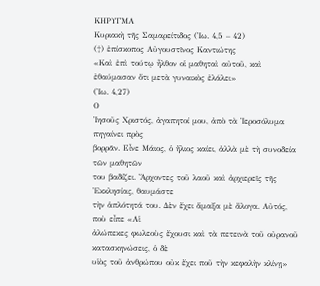ΚΗΡΥΓΜΑ
Κυριακὴ τῆς Σαμαρείτιδος (Ἰω. 4,5 – 42)
(†) ἐπίσκοπος Αὐγουστῖνος Καντιώτης
«Καὶ ἐπὶ τούτῳ ἦλθον οἱ μαθηταὶ αὐτοῦ, καὶ ἐθαύμασαν ὅτι μετὰ γυναικὸς ἐλάλει»
(Ἰω. 4,27)
Ο
Ἰησοῦς Χριστός, ἀγαπητοί μου, ἀπὸ τὰ Ἰεροσόλυμα πηγαίνει πρὸς
βορρᾶν. Εἶνε Μάιος, ὁ ἥλιος καίει, ἀλλὰ μὲ τὴ συνοδεία τῶν μαθητῶν
του βαδίζει. Ἄρχοντες τοῦ λαοῦ καὶ ἀρχιερεῖς τῆς Ἐκκλησίας, θαυμάστε
τὴν ἁπλότητά του. Δὲν ἔχει ἅμαξα μὲ ἄλογα. Αὐτός, ποὺ εἶπε «Αἱ
ἀλώπεκες φωλεοὺς ἔχουσι καὶ τὰ πετεινὰ τοῦ οὐρανοῦ κατασκηνώσεις, ὁ δὲ
υἱὸς τοῦ ἀνθρώπου οὐκ ἔχει ποῦ τὴν κεφαλὴν κλίνῃ»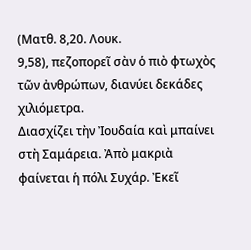(Ματθ. 8,20. Λουκ.
9,58), πεζοπορεῖ σὰν ὁ πιὸ φτωχὸς τῶν ἀνθρώπων, διανύει δεκάδες
χιλιόμετρα.
Διασχίζει τὴν Ἰουδαία καὶ μπαίνει στὴ Σαμάρεια. Ἀπὸ μακριὰ
φαίνεται ἡ πόλι Συχάρ. Ἐκεῖ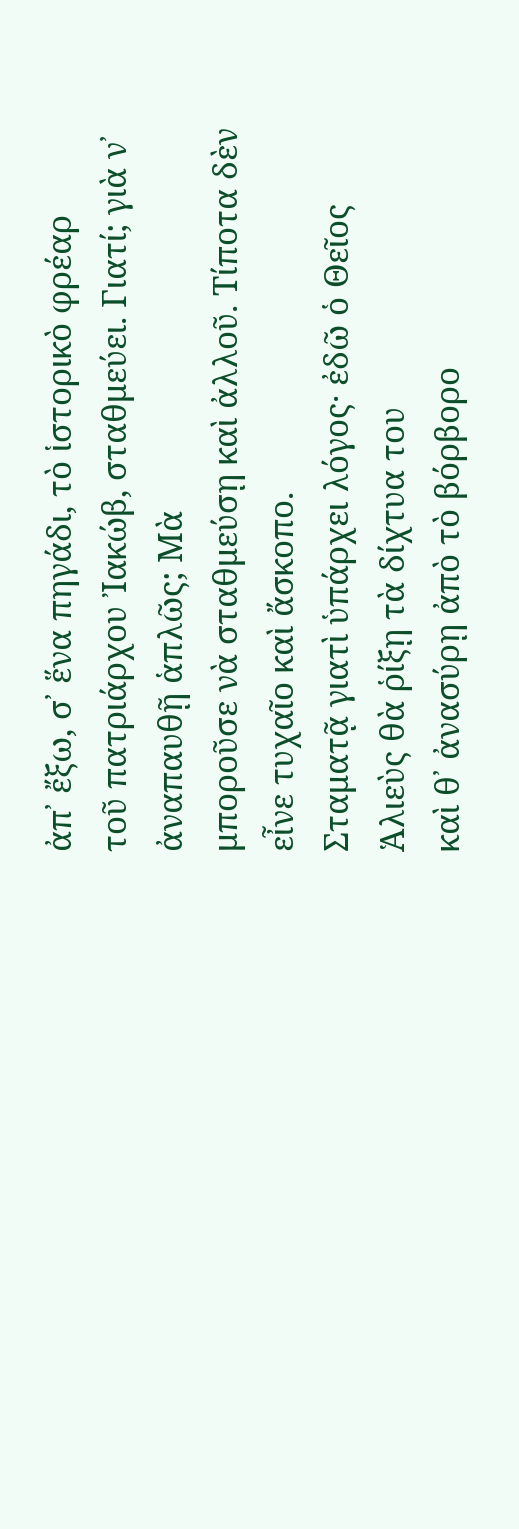ἀπ᾽ ἔξω, σ᾽ ἕνα πηγάδι, τὸ ἱστορικὸ φρέαρ
τοῦ πατριάρχου Ἰακώβ, σταθμεύει. Γιατί; γιὰ ν᾿ ἀναπαυθῇ ἁπλῶς; Μὰ
μποροῦσε νὰ σταθμεύσῃ καὶ ἀλλοῦ. Τίποτα δὲν εἶνε τυχαῖο καὶ ἄσκοπο.
Σταματᾷ γιατὶ ὑπάρχει λόγος· ἐδῶ ὁ Θεῖος Ἁλιεὺς θὰ ῥίξῃ τὰ δίχτυα του
καὶ θ᾿ ἀνασύρῃ ἀπὸ τὸ βόρβορο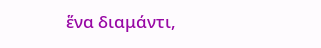ἕνα διαμάντι,